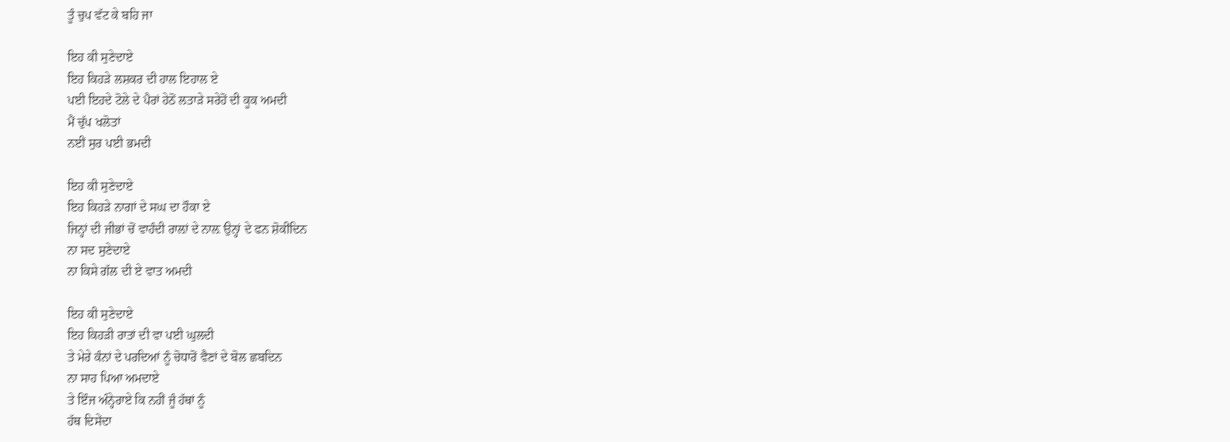ਤੂੰ ਚੁਪ ਵੱਟ ਕੇ ਬਹਿ ਜਾ

ਇਹ ਕੀ ਸੁਣੇਦਾਏ
ਇਹ ਕਿਹੜੇ ਲਸ਼ਕਰ ਦੀ ਹਾਲ ਇਹਾਲ ਏ
ਪਈ ਇਹਦੇ ਟੋਲੇ ਦੇ ਪੈਰਾਂ ਹੇਠੋਂ ਲਤਾੜੇ ਸਰੇਹੋਂ ਦੀ ਕੂਕ ਅਮਦੀ
ਮੈਂ ਚੁੱਪ ਖਲੋਤਾਂ
ਨਈਂ ਸੁਰ ਪਈ ਭਮਦੀ

ਇਹ ਕੀ ਸੁਣੇਦਾਏ
ਇਹ ਕਿਹੜੇ ਨਾਗਾਂ ਦੇ ਸਘ ਦਾ ਹੌਕਾ ਏ
ਜਿਨ੍ਹਾਂ ਦੀ ਜੀਭਾਂ ਚੋਂ ਵਾਹੰਦੀ ਰਾਲ਼ਾਂ ਦੇ ਨਾਲ਼ ਉਨ੍ਹਾਂ ਦੇ ਫਨ ਸ਼ੋਕੀਂਦਿਨ
ਨਾ ਸਦ ਸੁਣੇਦਾਏ
ਨਾ ਕਿਸੇ ਗੱਲ ਦੀ ਏ ਵਾਤ ਅਮਦੀ

ਇਹ ਕੀ ਸੁਣੇਦਾਏ
ਇਹ ਕਿਹੜੀ ਰਾਤਾਂ ਦੀ ਵਾ ਪਈ ਘੁਲਦੀ
ਤੇ ਮੇਰੇ ਕੰਨਾਂ ਦੇ ਪਰਦਿਆਂ ਨੂੰ ਚੋਧਾਰੋਂ ਵੈਣਾਂ ਦੇ ਬੋਲ ਛਬਦਿਨ
ਨਾ ਸਾਹ ਪਿਆ ਅਮਦਾਏ
ਤੇ ਇੰਜ ਅੰਨ੍ਹੇਰਾਏ ਕਿ ਨਹੀਂ ਜੂੰ ਹੱਥਾਂ ਨੂੰ
ਹੱਥ ਦਿਸੇਂਦਾ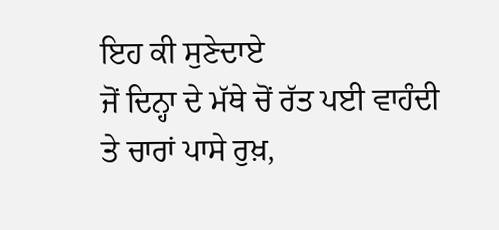ਇਹ ਕੀ ਸੁਣੇਦਾਏ
ਜੋਂ ਦਿਨ੍ਹਾ ਦੇ ਮੱਥੇ ਚੋਂ ਰੱਤ ਪਈ ਵਾਹੰਦੀ
ਤੇ ਚਾਰਾਂ ਪਾਸੇ ਰੁਖ਼,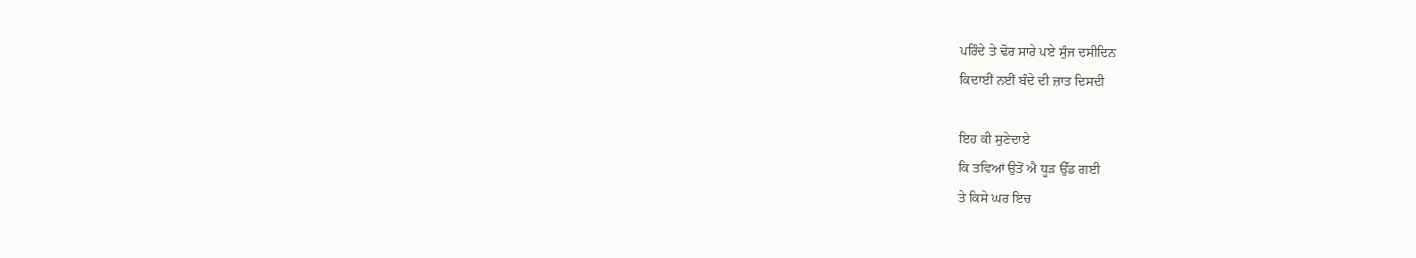ਪਰਿੰਦੇ ਤੇ ਢੋਰ ਸਾਰੇ ਪਏ ਸੁੰਜ ਦਸੀਦਿਨ
ਕਿਦਾਈਂ ਨਈਂ ਬੰਦੇ ਦੀ ਜ਼ਾਤ ਦਿਸਦੀ

ਇਹ ਕੀ ਸੁਣੇਦਾਏ
ਕਿ ਤਵਿਆਂ ਉਤੋਂ ਐ ਧੂੜ ਉੱਡ ਗਈ
ਤੇ ਕਿਸੇ ਘਰ ਇਚ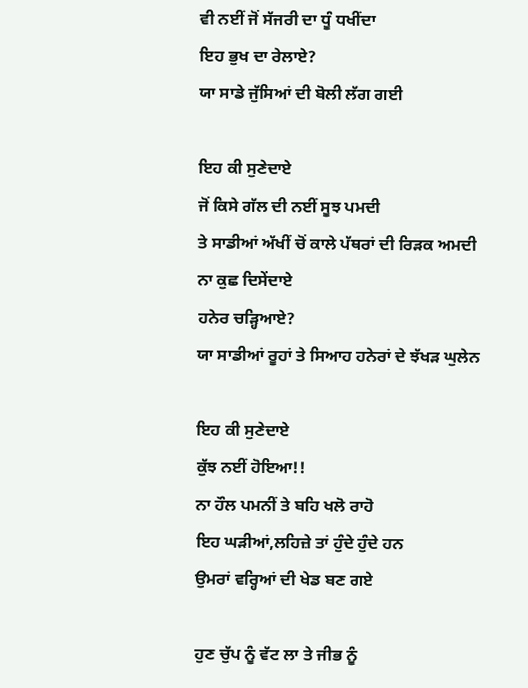ਵੀ ਨਈਂ ਜੋਂ ਸੱਜਰੀ ਦਾ ਧੂੰ ਧਖੀਂਦਾ
ਇਹ ਭੁਖ ਦਾ ਰੇਲਾਏ?
ਯਾ ਸਾਡੇ ਜੁੱਸਿਆਂ ਦੀ ਬੋਲੀ ਲੱਗ ਗਈ

ਇਹ ਕੀ ਸੁਣੇਦਾਏ
ਜੋਂ ਕਿਸੇ ਗੱਲ ਦੀ ਨਈਂ ਸੂਝ ਪਮਦੀ
ਤੇ ਸਾਡੀਆਂ ਅੱਖੀਂ ਚੋਂ ਕਾਲੇ ਪੱਥਰਾਂ ਦੀ ਰਿੜਕ ਅਮਦੀ
ਨਾ ਕੁਛ ਦਿਸੇਂਦਾਏ
ਹਨੇਰ ਚੜ੍ਹਿਆਏ?
ਯਾ ਸਾਡੀਆਂ ਰੂਹਾਂ ਤੇ ਸਿਆਹ ਹਨੇਰਾਂ ਦੇ ਝੱਖੜ ਘੁਲੇਨ

ਇਹ ਕੀ ਸੁਣੇਦਾਏ
ਕੁੱਝ ਨਈਂ ਹੋਇਆ!!
ਨਾ ਹੌਲ ਪਮਨੀਂ ਤੇ ਬਹਿ ਖਲੋ ਰਾਹੋ
ਇਹ ਘੜੀਆਂ,ਲਹਿਜ਼ੇ ਤਾਂ ਹੁੰਦੇ ਹੁੰਦੇ ਹਨ
ਉਮਰਾਂ ਵਰ੍ਹਿਆਂ ਦੀ ਖੇਡ ਬਣ ਗਏ

ਹੁਣ ਚੁੱਪ ਨੂੰ ਵੱਟ ਲਾ ਤੇ ਜੀਭ ਨੂੰ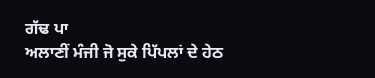ਗੱਢ ਪਾ
ਅਲਾਣੀਂ ਮੰਜੀ ਜੋ ਸੁਕੇ ਪਿੱਪਲਾਂ ਦੇ ਹੇਠ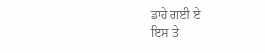ਡਾਹੇ ਗਈ ਏ
ਇਸ ਤੇ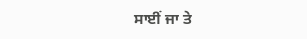ਸਾਈਂ ਜਾ ਤੇ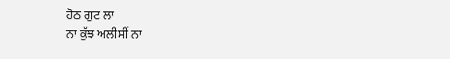ਹੋਠ ਗੁਟ ਲਾ
ਨਾ ਕੁੱਝ ਅਲੀਸੀਂ ਨਾ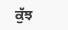ਕੁੱਝ